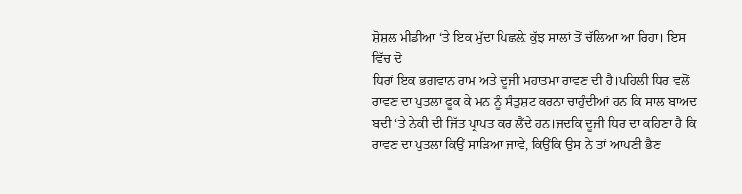ਸ਼ੋਸ਼ਲ ਮੀਡੀਆ ‘ਤੇ ਇਕ ਮੁੱਦਾ ਪਿਛਲ਼ੇ ਕੁੱਝ ਸਾਲਾਂ ਤੋਂ ਚੱਲਿਆ ਆ ਰਿਹਾ। ਇਸ ਵਿੱਚ ਦੋ
ਧਿਰਾਂ ਇਕ ਭਗਵਾਨ ਰਾਮ ਅਤੇ ਦੂਜੀ ਮਹਾਤਮਾ ਰਾਵਣ ਦੀ ਹੈ।ਪਹਿਲੀ ਧਿਰ ਵਲੋਂ ਰਾਵਣ ਦਾ ਪੁਤਲਾ ਫੂਕ ਕੇ ਮਨ ਨੂੰ ਸੰਤੁਸ਼ਟ ਕਰਨਾ ਚਾਹੁੰਦੀਆਂ ਹਨ ਕਿ ਸਾਲ ਬਾਅਦ ਬਦੀ ‘ਤੇ ਨੇਕੀ ਦੀ ਜਿੱਤ ਪ੍ਰਾਪਤ ਕਰ ਲੈਂਦੇ ਹਨ।ਜਦਕਿ ਦੂਜੀ ਧਿਰ ਦਾ ਕਹਿਣਾ ਹੈ ਕਿ ਰਾਵਣ ਦਾ ਪੁਤਲਾ ਕਿਉਂ ਸਾੜਿਆ ਜਾਵੇ, ਕਿਉਂਕਿ ਉਸ ਨੇ ਤਾਂ ਆਪਣੀ ਭੈਣ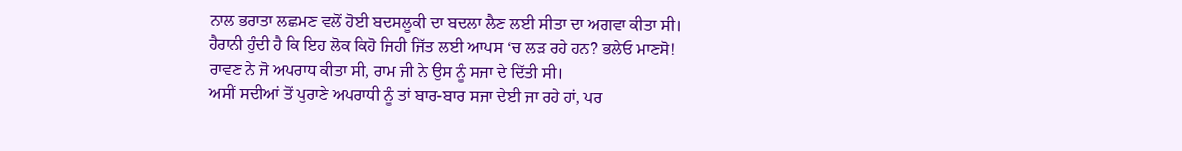ਨਾਲ ਭਰਾਤਾ ਲਛਮਣ ਵਲੋਂ ਹੋਈ ਬਦਸਲੂਕੀ ਦਾ ਬਦਲਾ ਲੈਣ ਲਈ ਸੀਤਾ ਦਾ ਅਗਵਾ ਕੀਤਾ ਸੀ। ਹੈਰਾਨੀ ਹੁੰਦੀ ਹੈ ਕਿ ਇਹ ਲੋਕ ਕਿਹੋ ਜਿਹੀ ਜਿੱਤ ਲਈ ਆਪਸ ‘ਚ ਲੜ ਰਹੇ ਹਨ? ਭਲੇਓ ਮਾਣਸੋ! ਰਾਵਣ ਨੇ ਜੋ ਅਪਰਾਧ ਕੀਤਾ ਸੀ, ਰਾਮ ਜੀ ਨੇ ਉਸ ਨੂੰ ਸਜਾ ਦੇ ਦਿੱਤੀ ਸੀ।
ਅਸੀਂ ਸਦੀਆਂ ਤੋਂ ਪੁਰਾਣੇ ਅਪਰਾਧੀ ਨੂੰ ਤਾਂ ਬਾਰ-ਬਾਰ ਸਜਾ ਦੇਈ ਜਾ ਰਹੇ ਹਾਂ, ਪਰ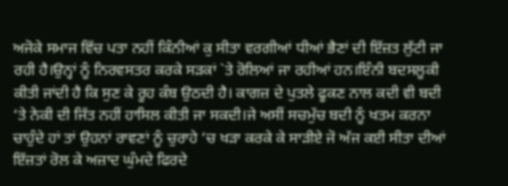ਅਜੋਕੇ ਸਮਾਜ ਵਿੱਚ ਪਤਾ ਨਹੀਂ ਕਿੰਨੀਆਂ ਕੁ ਸੀਤਾ ਵਰਗੀਆਂ ਧੀਆਂ ਭੈਣਾਂ ਦੀ ਇੱਜ਼ਤ ਲੁੱਟੀ ਜਾ ਰਹੀ ਹੈ।ਉਨ੍ਹਾਂ ਨੂੰ ਨਿਰਵਸਤਰ ਕਰਕੇ ਸੜਕਾਂ `ਤੇ ਰੋਲਿਆਂ ਜਾ ਰਹੀਆਂ ਹਨ।ਇੰਨੀ ਬਦਸਲੂਕੀ ਕੀਤੀ ਜਾਂਦੀ ਹੈ ਕਿ ਸੁਣ ਕੇ ਰੂਹ ਕੰਬ ਉਠਦੀ ਹੈ। ਕਾਗਜ਼ ਦੇ ਪੁਤਲੇ ਫੂਕਣ ਨਾਲ ਕਦੀ ਵੀ ਬਦੀ ‘ਤੇ ਨੇਕੀ ਦੀ ਜਿੱਤ ਨਹੀਂ ਹਾਸਿਲ ਕੀਤੀ ਜਾ ਸਕਦੀ।ਜੇ ਅਸੀਂ ਸਚਮੁੱਚ ਬਦੀ ਨੂੰ ਖਤਮ ਕਰਨਾ ਚਾਹੁੰਦੇ ਹਾਂ ਤਾਂ ਉਹਨਾਂ ਰਾਵਣਾਂ ਨੂੰ ਚੁਰਾਹੇ ‘ਚ ਖੜਾ ਕਰਕੇ ਕੇ ਸਾੜੀਏ ਜੋ ਅੱਜ ਕਈ ਸੀਤਾ ਦੀਆਂ ਇੱਜ਼ਤਾਂ ਰੋਲ ਕੇ ਅਜ਼ਾਦ ਘੁੰਮਦੇ ਫਿਰਦੇ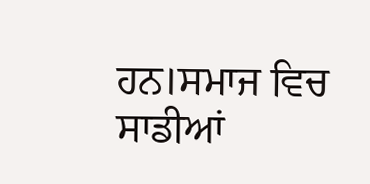ਹਨ।ਸਮਾਜ ਵਿਚ ਸਾਡੀਆਂ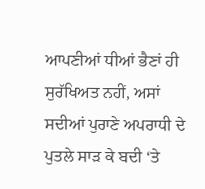ਆਪਣੀਆਂ ਧੀਆਂ ਭੈਣਾਂ ਹੀ ਸੁਰੱਖਿਅਤ ਨਹੀਂ, ਅਸਾਂ ਸਦੀਆਂ ਪੁਰਾਣੇ ਅਪਰਾਧੀ ਦੇ ਪੁਤਲੇ ਸਾੜ ਕੇ ਬਦੀ ‘ਤੇ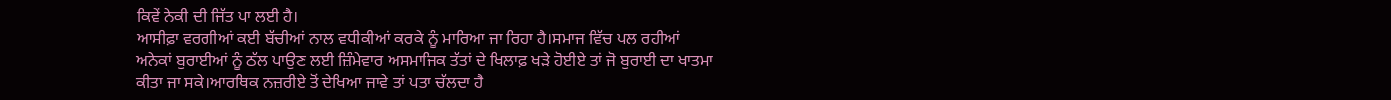ਕਿਵੇਂ ਨੇਕੀ ਦੀ ਜਿੱਤ ਪਾ ਲਈ ਹੈ।
ਆਸੀਫ਼ਾ ਵਰਗੀਆਂ ਕਈ ਬੱਚੀਆਂ ਨਾਲ ਵਧੀਕੀਆਂ ਕਰਕੇ ਨੂੰ ਮਾਰਿਆ ਜਾ ਰਿਹਾ ਹੈ।ਸਮਾਜ ਵਿੱਚ ਪਲ ਰਹੀਆਂ ਅਨੇਕਾਂ ਬੁਰਾਈਆਂ ਨੂੰ ਠੱਲ ਪਾਉਣ ਲਈ ਜ਼ਿੰਮੇਵਾਰ ਅਸਮਾਜਿਕ ਤੱਤਾਂ ਦੇ ਖਿਲਾਫ਼ ਖੜੇ ਹੋਈਏ ਤਾਂ ਜੋ ਬੁਰਾਈ ਦਾ ਖਾਤਮਾ ਕੀਤਾ ਜਾ ਸਕੇ।ਆਰਥਿਕ ਨਜ਼ਰੀਏ ਤੋਂ ਦੇਖਿਆ ਜਾਵੇ ਤਾਂ ਪਤਾ ਚੱਲਦਾ ਹੈ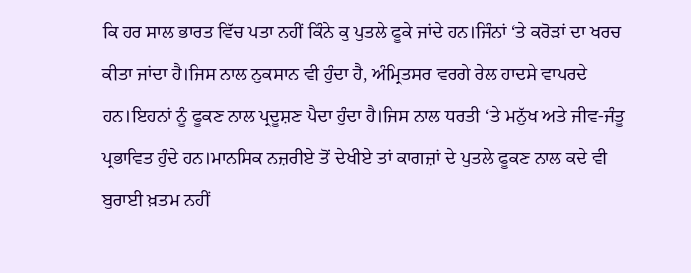ਕਿ ਹਰ ਸਾਲ ਭਾਰਤ ਵਿੱਚ ਪਤਾ ਨਹੀਂ ਕਿੰਨੇ ਕੁ ਪੁਤਲੇ ਫੂਕੇ ਜਾਂਦੇ ਹਨ।ਜਿੰਨਾਂ ‘ਤੇ ਕਰੋੜਾਂ ਦਾ ਖਰਚ ਕੀਤਾ ਜਾਂਦਾ ਹੈ।ਜਿਸ ਨਾਲ ਨੁਕਸਾਨ ਵੀ ਹੁੰਦਾ ਹੈ, ਅੰਮ੍ਰਿਤਸਰ ਵਰਗੇ ਰੇਲ ਹਾਦਸੇ ਵਾਪਰਦੇ ਹਨ।ਇਹਨਾਂ ਨੂੰ ਫੂਕਣ ਨਾਲ ਪ੍ਰਦੂਸ਼ਣ ਪੈਦਾ ਹੁੰਦਾ ਹੈ।ਜਿਸ ਨਾਲ ਧਰਤੀ ‘ਤੇ ਮਨੁੱਖ ਅਤੇ ਜੀਵ-ਜੰਤੂ ਪ੍ਰਭਾਵਿਤ ਹੁੰਦੇ ਹਨ।ਮਾਨਸਿਕ ਨਜ਼ਰੀਏ ਤੋਂ ਦੇਖੀਏ ਤਾਂ ਕਾਗਜ਼ਾਂ ਦੇ ਪੁਤਲੇ ਫੂਕਣ ਨਾਲ ਕਦੇ ਵੀ ਬੁਰਾਈ ਖ਼ਤਮ ਨਹੀਂ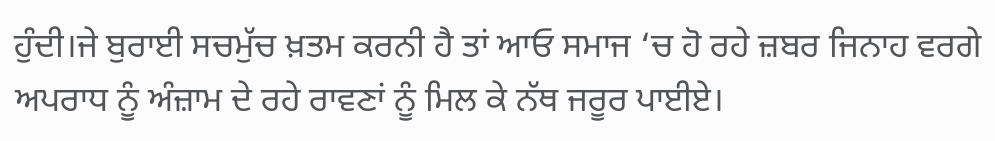ਹੁੰਦੀ।ਜੇ ਬੁਰਾਈ ਸਚਮੁੱਚ ਖ਼ਤਮ ਕਰਨੀ ਹੈ ਤਾਂ ਆਓ ਸਮਾਜ ‘ਚ ਹੋ ਰਹੇ ਜ਼ਬਰ ਜਿਨਾਹ ਵਰਗੇ ਅਪਰਾਧ ਨੂੰ ਅੰਜ਼ਾਮ ਦੇ ਰਹੇ ਰਾਵਣਾਂ ਨੂੰ ਮਿਲ ਕੇ ਨੱਥ ਜਰੂਰ ਪਾਈਏ।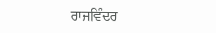ਰਾਜਵਿੰਦਰ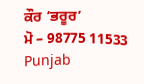ਕੌਰ ‘ਭਰੂਰ’
ਮੋ – 98775 11533
Punjab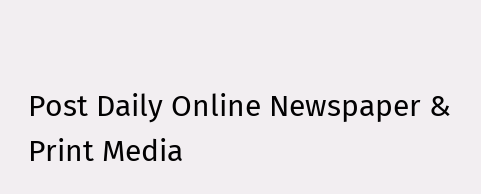Post Daily Online Newspaper & Print Media